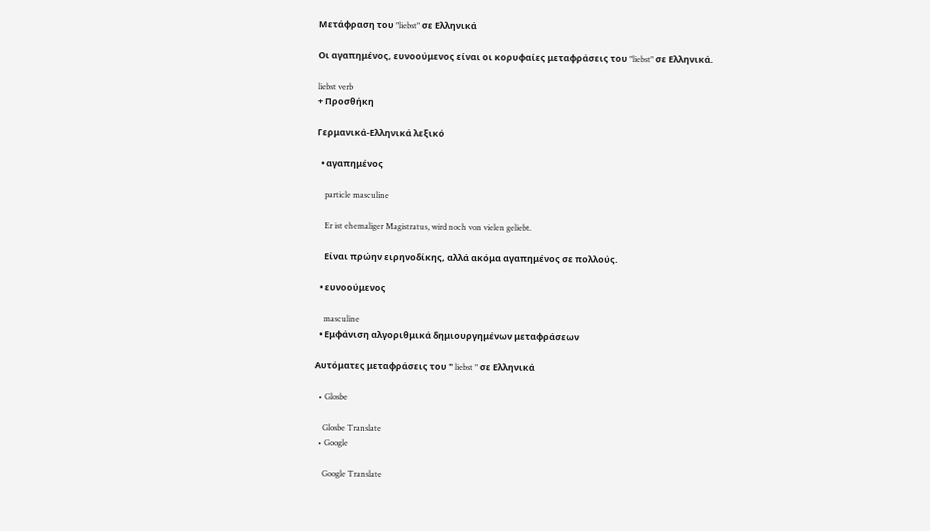Μετάφραση του "liebst" σε Ελληνικά

Οι αγαπημένος, ευνοούμενος είναι οι κορυφαίες μεταφράσεις του "liebst" σε Ελληνικά.

liebst verb
+ Προσθήκη

Γερμανικά-Ελληνικά λεξικό

  • αγαπημένος

    particle masculine

    Er ist ehemaliger Magistratus, wird noch von vielen geliebt.

    Είναι πρώην ειρηνοδίκης, αλλά ακόμα αγαπημένος σε πολλούς.

  • ευνοούμενος

    masculine
  • Εμφάνιση αλγοριθμικά δημιουργημένων μεταφράσεων

Αυτόματες μεταφράσεις του " liebst " σε Ελληνικά

  • Glosbe

    Glosbe Translate
  • Google

    Google Translate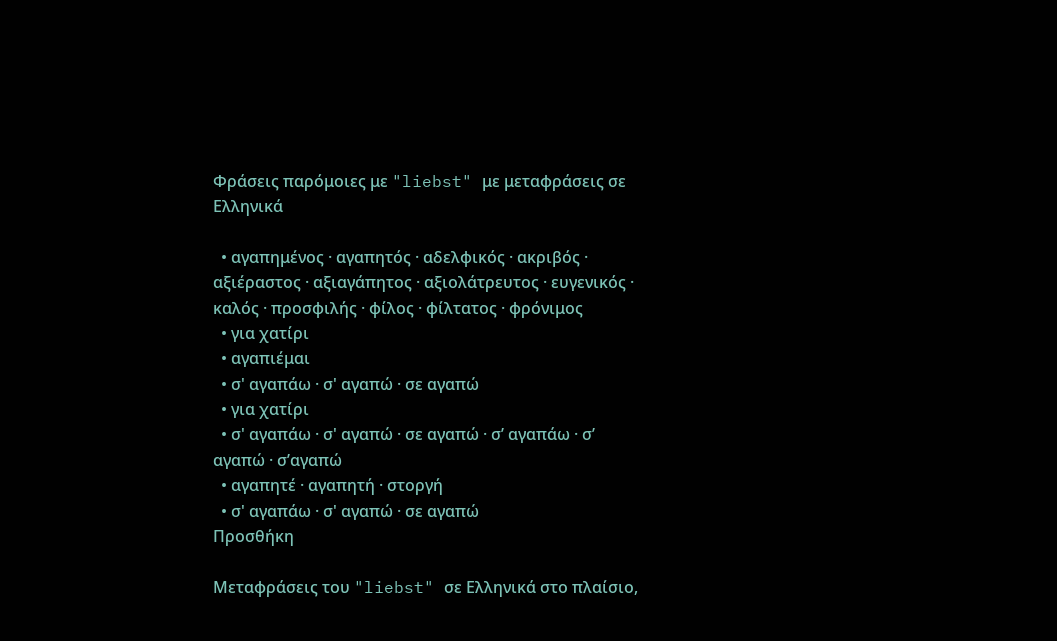Φράσεις παρόμοιες με "liebst" με μεταφράσεις σε Ελληνικά

  • αγαπημένος · αγαπητός · αδελφικός · ακριβός · αξιέραστος · αξιαγάπητος · αξιολάτρευτος · ευγενικός · καλός · προσφιλής · φίλος · φίλτατος · φρόνιμος
  • για χατίρι
  • αγαπιέμαι
  • σ' αγαπάω · σ' αγαπώ · σε αγαπώ
  • για χατίρι
  • σ' αγαπάω · σ' αγαπώ · σε αγαπώ · σ’ αγαπάω · σ’ αγαπώ · σ’αγαπώ
  • αγαπητέ · αγαπητή · στοργή
  • σ' αγαπάω · σ' αγαπώ · σε αγαπώ
Προσθήκη

Μεταφράσεις του "liebst" σε Ελληνικά στο πλαίσιο,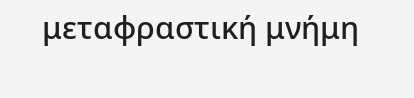μεταφραστική μνήμη